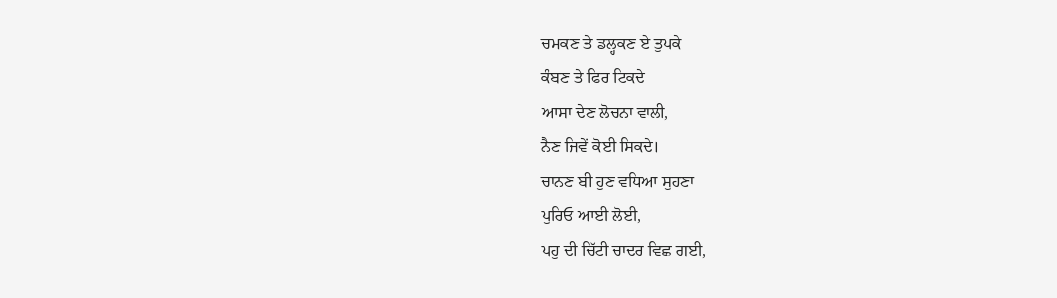ਚਮਕਣ ਤੇ ਡਲ੍ਹਕਣ ਏ ਤੁਪਕੇ
ਕੰਬਣ ਤੇ ਫਿਰ ਟਿਕਦੇ
ਆਸਾ ਦੇਣ ਲੋਚਨਾ ਵਾਲੀ,
ਨੈਣ ਜਿਵੇਂ ਕੋਈ ਸਿਕਦੇ।
ਚਾਨਣ ਬੀ ਹੁਣ ਵਧਿਆ ਸੁਹਣਾ
ਪੁਰਿਓ ਆਈ ਲੋਈ,
ਪਹੁ ਦੀ ਚਿੱਟੀ ਚਾਦਰ ਵਿਛ ਗਈ,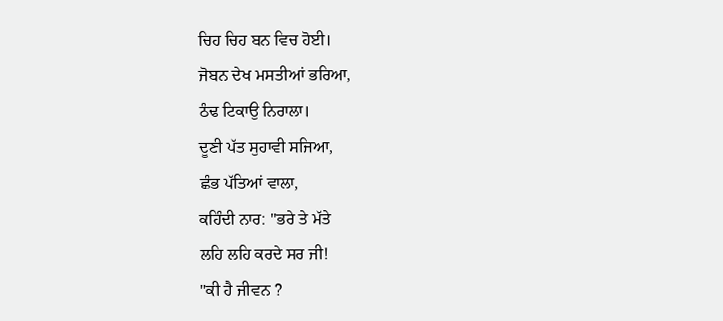ਚਿਹ ਚਿਹ ਬਨ ਵਿਚ ਹੋਈ।
ਜੋਬਨ ਦੇਖ ਮਸਤੀਆਂ ਭਰਿਆ,
ਠੰਢ ਟਿਕਾਉ ਨਿਰਾਲਾ।
ਦੂਣੀ ਪੱਤ ਸੁਹਾਵੀ ਸਜਿਆ,
ਛੰਭ ਪੱਤਿਆਂ ਵਾਲਾ,
ਕਹਿੰਦੀ ਨਾਰ: "ਭਰੇ ਤੇ ਮੱਤੇ
ਲਹਿ ਲਹਿ ਕਰਦੇ ਸਰ ਜੀ!
"ਕੀ ਹੈ ਜੀਵਨ ?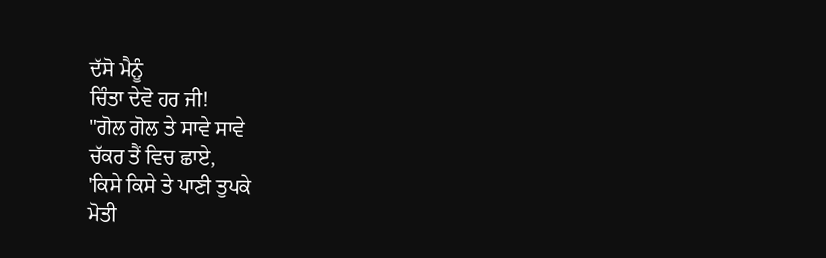ਦੱਸੋ ਮੈਨੂੰ
ਚਿੰਤਾ ਦੇਵੋ ਹਰ ਜੀ!
"ਗੋਲ ਗੋਲ ਤੇ ਸਾਵੇ ਸਾਵੇ
ਚੱਕਰ ਤੈਂ ਵਿਚ ਛਾਏ,
'ਕਿਸੇ ਕਿਸੇ ਤੇ ਪਾਣੀ ਤੁਪਕੇ
ਮੋਤੀ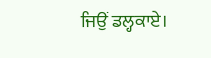ਜਿਉਂ ਡਲ੍ਹਕਾਏ।